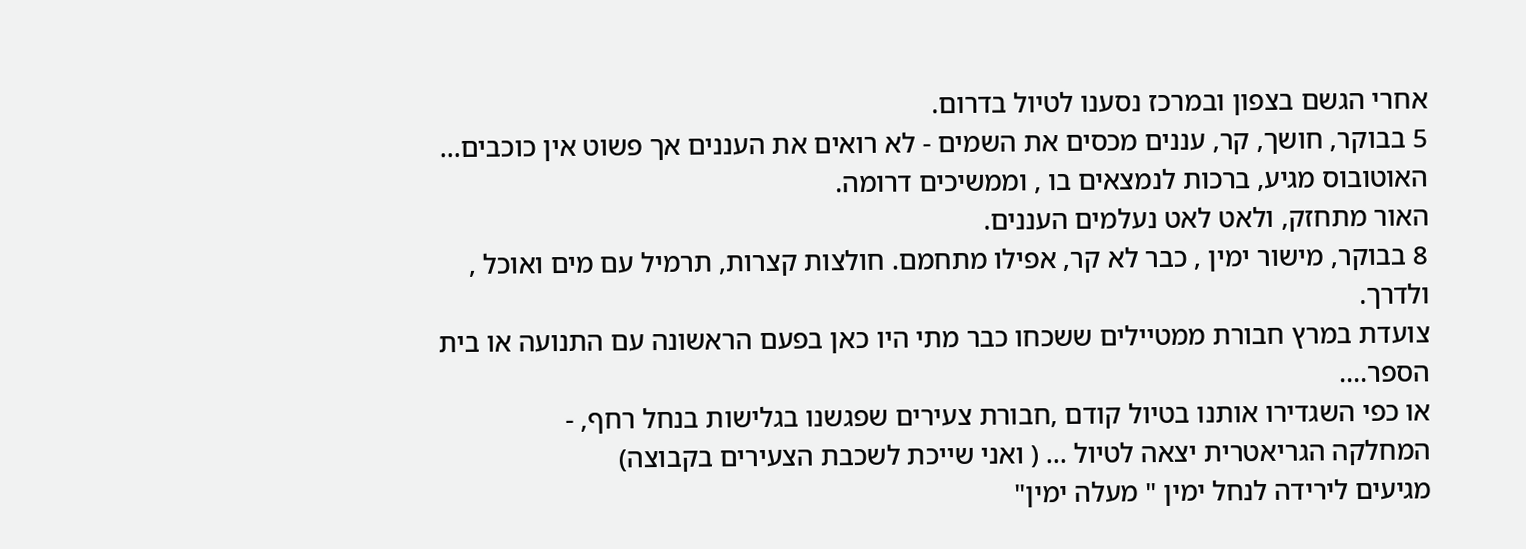אחרי הגשם בצפון ובמרכז נסענו לטיול בדרום.
5 בבוקר, חושך, קר, עננים מכסים את השמים - לא רואים את העננים אך פשוט אין כוכבים...
האוטובוס מגיע, ברכות לנמצאים בו , וממשיכים דרומה.
האור מתחזק, ולאט לאט נעלמים העננים.
8 בבוקר, מישור ימין , כבר לא קר, אפילו מתחמם. חולצות קצרות, תרמיל עם מים ואוכל , ולדרך.
צועדת במרץ חבורת ממטיילים ששכחו כבר מתי היו כאן בפעם הראשונה עם התנועה או בית הספר....
או כפי השגדירו אותנו בטיול קודם ,חבורת צעירים שפגשנו בגלישות בנחל רחף, -
המחלקה הגריאטרית יצאה לטיול ... ( ואני שייכת לשכבת הצעירים בקבוצה)
מגיעים לירידה לנחל ימין " מעלה ימין"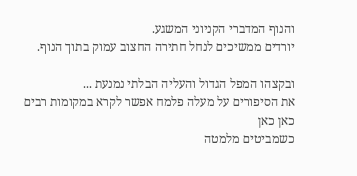והנוף המדברי הקניוני המשגע.
יורדים ממשיכים לנחל חתירה החצוב עמוק בתוך הנוף.

ובקצהו המפל הגדול והעליה הבלתי נמנעת ...
את הסיפורים על מעלה פלמח אפשר לקרא במקומות רבים כאן כאן
כשמביטים מלמטה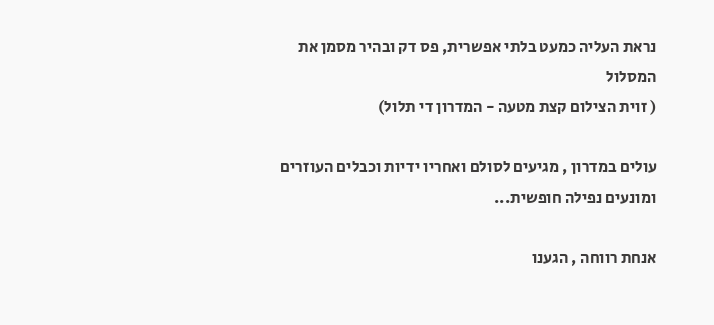נראת העליה כמעט בלתי אפשרית, פס דק ובהיר מסמן את המסלול
( זוית הצילום קצת מטעה - המדרון די תלול)

עולים במדרון , מגיעים לסולם ואחריו ידיות וכבלים העוזרים ומונעים נפילה חופשית...

אנחת רווחה , הגענו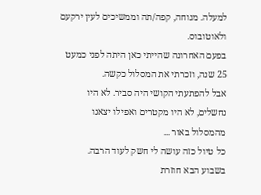למעלה. מנוחה, קפה/תה וממשיכים לעין ירקעם ולאוטובוס.
בפעם האחרונה שהייתי כאן היתה לפני כמעט 25 שנה, וזכרתי את המסלול כקשה.
אבל להפתעתי הקושי היה סביר. לא היו נחשלים, לא היו מקטרים ואפילו יצאנו מהמסלול באור ...
כל טיול כזה עושה לי חשק לעוד הרבה.
בשבוע הבא חוזרת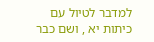למדבר לטיול עם כיתות יא , ושם כבר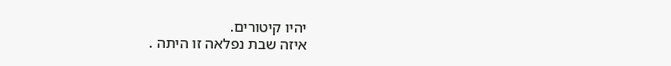יהיו קיטורים.
איזה שבת נפלאה זו היתה .